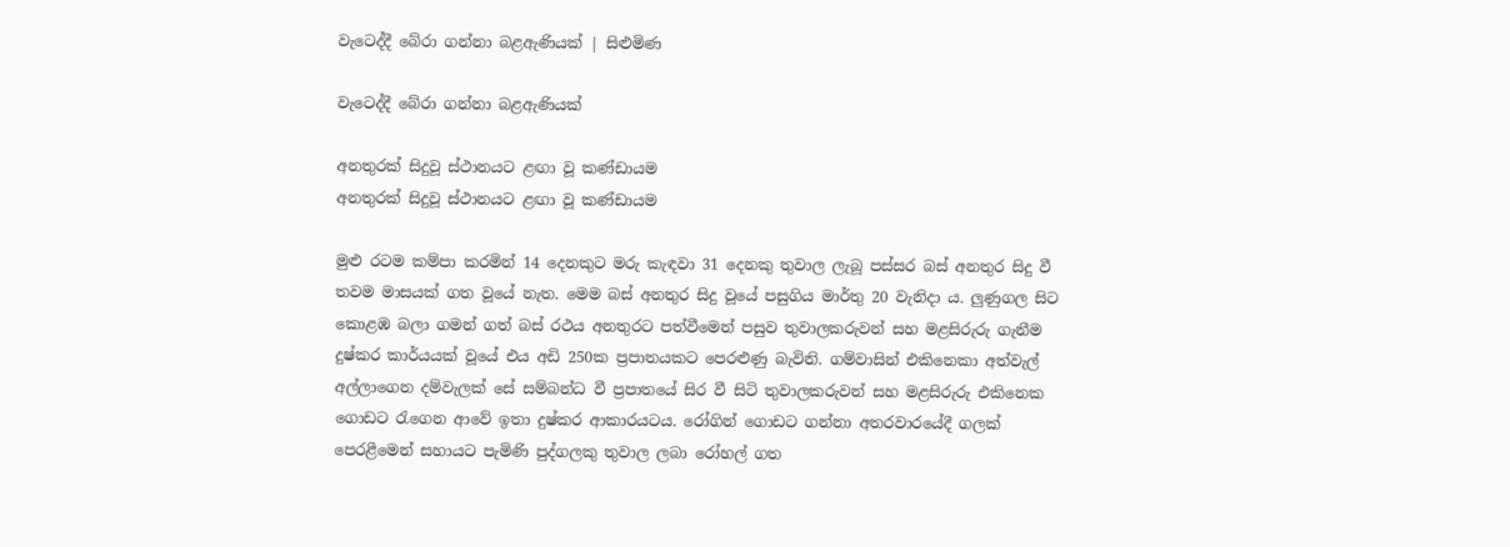වැටෙද්දී බේරා ගන්නා බළඇණියක් | සිළුමිණ

වැටෙද්දී බේරා ගන්නා බළඇණියක්

අනතුරක් සිදුවූ ස්ථානයට ළඟා වූ කණ්ඩායම
අනතුරක් සිදුවූ ස්ථානයට ළඟා වූ කණ්ඩායම

මුළු රටම කම්පා කරමින් 14 දෙනකුට මරු කැඳවා 31 දෙනකු තුවාල ලැබූ පස්සර බස් අනතුර සිදු වී තවම මාසයක් ගත වූයේ නැත. මෙම බස් අනතුර සිදු වූයේ පසුගිය මාර්තු 20 වැනිදා ය. ලුණුගල සිට කොළඹ බලා ගමන් ගත් බස් රථය අනතුරට පත්වීමෙන් පසුව තුවාලකරුවන් සහ මළසිරුරු ගැනීම දුෂ්කර කාර්යයක් වූයේ එය අඩි 250ක ප්‍රපාතයකට පෙරළුණු බැවිනි. ගම්වාසින් එකිනෙකා අත්වැල් අල්ලාගෙන දම්වැලක් සේ සම්බන්ධ වී ප්‍රපාතයේ සිර වී සිටි තුවාලකරුවන් සහ මළසිරුරු එකිනෙක ගොඩට රැගෙන ආවේ ඉතා දුෂ්කර ආකාරයටය. රෝගින් ගොඩට ගන්නා අතරවාරයේදී ගලක් පෙරළීමෙන් සහායට පැමිණි පුද්ගලකු තුවාල ලබා රෝහල් ගත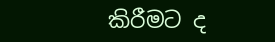කිරීමට ද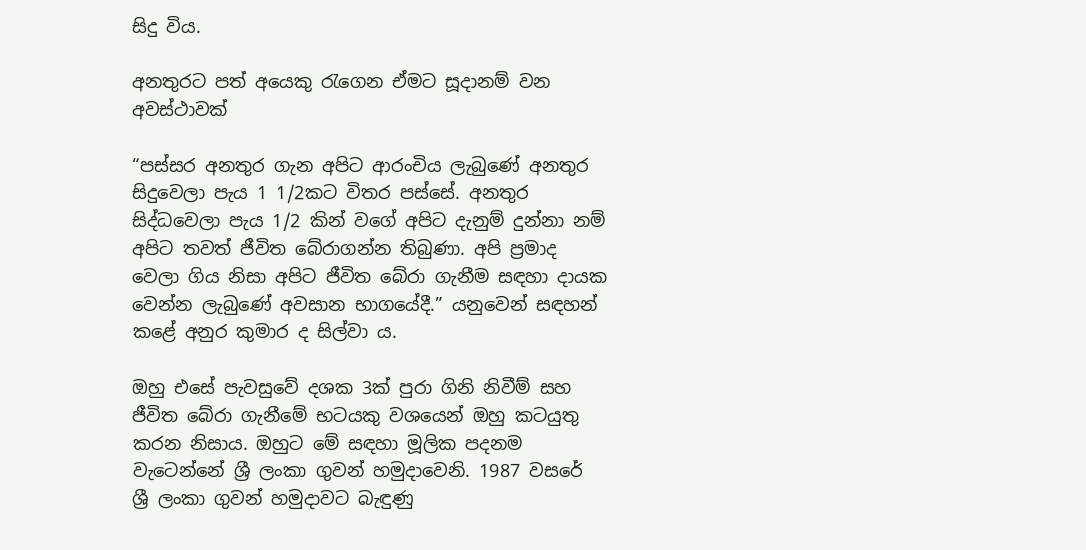සිදු විය.

අනතුරට පත් අයෙකු රැගෙන ඒමට සූදානම් වන අවස්ථාවක්

“පස්සර අනතුර ගැන අපිට ආරංචිය ලැබුණේ අනතුර සිදුවෙලා පැය 1 1/2කට විතර පස්සේ. අනතුර සිද්ධවෙලා පැය 1/2 කින් වගේ අපිට දැනුම් දුන්නා නම් අපිට තවත් ජීවිත බේරාගන්න තිබුණා. අපි ප්‍රමාද වෙලා ගිය නිසා අපිට ජීවිත බේරා ගැනීම සඳහා දායක වෙන්න ලැබුණේ අවසාන භාගයේදී.” යනුවෙන් සඳහන් කළේ අනුර කුමාර ද සිල්වා ය.

ඔහු එසේ පැවසුවේ දශක 3ක් පුරා ගිනි නිවීම් සහ ජීවිත බේරා ගැනීමේ භටයකු වශයෙන් ඔහු කටයුතු කරන නිසාය. ඔහුට මේ සඳහා මූලික පදනම වැටෙන්නේ ශ්‍රී ලංකා ගුවන් හමුදාවෙනි. 1987 වසරේ ශ්‍රී ලංකා ගුවන් හමුදාවට බැඳුණු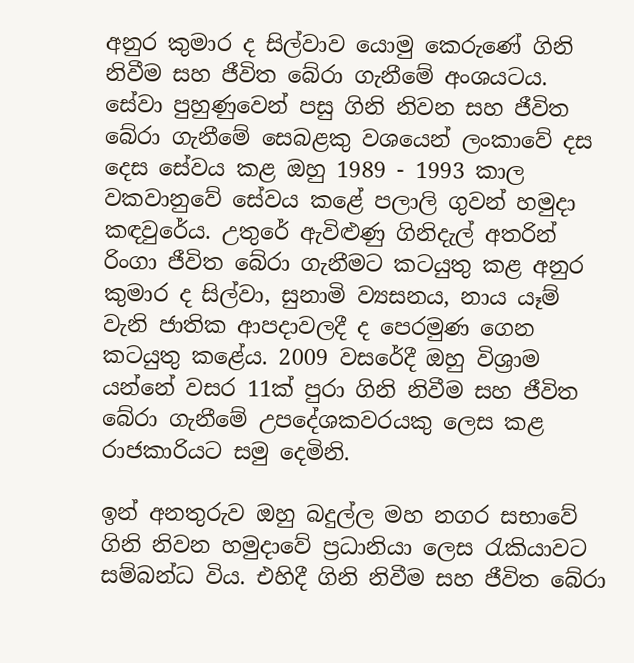අනුර කුමාර ද සිල්වාව යොමු කෙරුණේ ගිනි නිවීම සහ ජීවිත බේරා ගැනීමේ අංශයටය. සේවා පුහුණුවෙන් පසු ගිනි නිවන සහ ජීවිත බේරා ගැනීමේ සෙබළකු වශයෙන් ලංකාවේ දස දෙස සේවය කළ ඔහු 1989 - 1993 කාල වකවානුවේ සේවය කළේ පලාලි ගුවන් හමුදා කඳවුරේය. උතුරේ ඇවිළුණු ගිනිදැල් අතරින් රිංගා ජීවිත බේරා ගැනීමට කටයුතු කළ අනුර කුමාර ද සිල්වා, සුනාමි ව්‍යසනය, නාය යෑම් වැනි ජාතික ආපදාවලදී ද පෙරමුණ ගෙන කටයුතු කළේය. 2009 වසරේදී ඔහු විශ්‍රාම යන්නේ වසර 11ක් පුරා ගිනි නිවීම සහ ජීවිත බේරා ගැනීමේ උපදේශකවරයකු ලෙස කළ රාජකාරියට සමු දෙමිනි.

ඉන් අනතුරුව ඔහු බදුල්ල මහ නගර සභාවේ ගිනි නිවන හමුදාවේ ප්‍රධානියා ලෙස රැකියාවට සම්බන්ධ විය. එහිදී ගිනි නිවීම සහ ජීවිත බේරා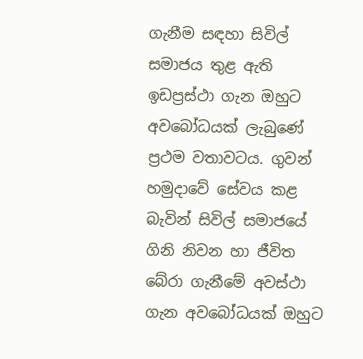ගැනීම සඳහා සිවිල් සමාජය තුළ ඇති ඉඩප්‍රස්ථා ගැන ඔහුට අවබෝධයක් ලැබුණේ ප්‍රථම වතාවටය. ගුවන් හමුදාවේ සේවය කළ බැවින් සිවිල් සමාජයේ ගිනි නිවන හා ජීවිත බේරා ගැනීමේ අවස්ථා ගැන අවබෝධයක් ඔහුට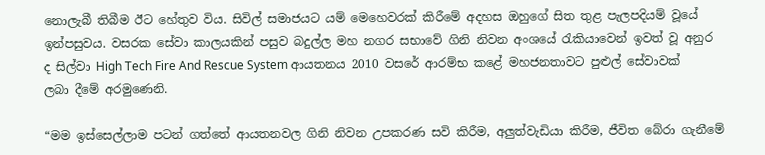නොලැබී තිබීම ඊට හේතුව විය. සිවිල් සමාජයට යම් මෙහෙවරක් කිරීමේ අදහස ඔහුගේ සිත තුළ පැලපදියම් වූයේ ඉන්පසුවය. වසරක සේවා කාලයකින් පසුව බදුල්ල මහ නගර සභාවේ ගිනි නිවන අංශයේ රැකියාවෙන් ඉවත් වූ අනුර ද සිල්වා High Tech Fire And Rescue System ආයතනය 2010 වසරේ ආරම්භ කළේ මහජනතාවට පුළුල් සේවාවක් ලබා දීමේ අරමුණෙනි.

“මම ඉස්සෙල්ලාම පටන් ගත්තේ ආයතනවල ගිනි නිවන උපකරණ සවි කිරීම, අලුත්වැඩියා කිරීම, ජීවිත බේරා ගැනීමේ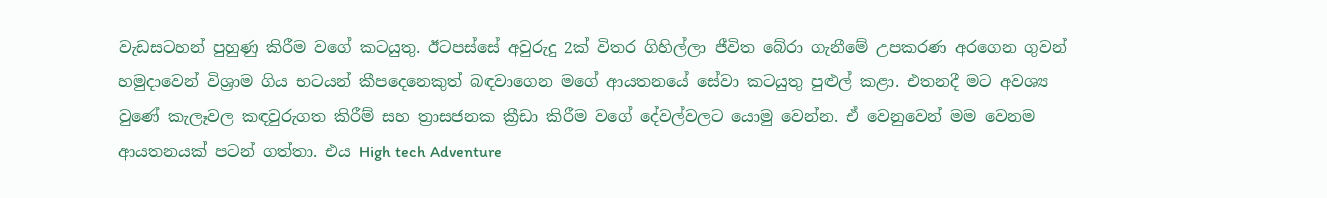වැඩසටහන් පුහුණු කිරීම වගේ කටයුතු. ඊටපස්සේ අවුරුදු 2ක් විතර ගිහිල්ලා ජීවිත බේරා ගැනීමේ උපකරණ අරගෙන ගුවන් හමුදාවෙන් විශ්‍රාම ගිය භටයන් කීපදෙනෙකුත් බඳවාගෙන මගේ ආයතනයේ සේවා කටයුතු පුළුල් කළා. එතනදී මට අවශ්‍ය වුණේ කැලෑවල කඳවුරුගත කිරීම් සහ ත්‍රාසජනක ක්‍රීඩා කිරීම වගේ දේවල්වලට යොමු වෙන්න. ඒ වෙනුවෙන් මම වෙනම ආයතනයක් පටන් ගත්තා. එය High tech Adventure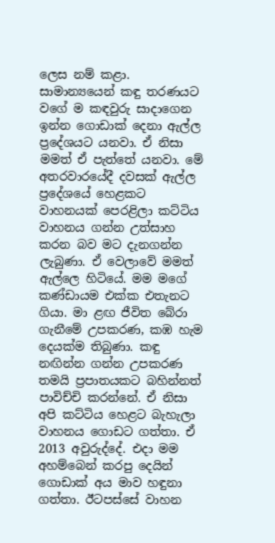ලෙස නම් කළා. සාමාන්‍යයෙන් කඳු තරණයට වගේ ම කඳවුරු සාදාගෙන ඉන්න ගොඩාක් දෙනා ඇල්ල ප්‍රදේශයට යනවා. ඒ නිසා මමත් ඒ පැත්තේ යනවා. මේ අතරවාරයේදී දවසක් ඇල්ල ප්‍රදේශයේ හෙළකට වාහනයක් පෙරළිලා කට්ටිය වාහනය ගන්න උත්සාහ කරන බව මට දැනගන්න ලැබුණා. ඒ වෙලාවේ මමත් ඇල්ලෙ හිටියේ. මම මගේ කණ්ඩායම එක්ක එතැනට ගියා. මා ළඟ ජීවිත බේරා ගැනීමේ උපකරණ, කඹ හැම දෙයක්ම තිබුණා. කඳු නඟින්න ගන්න උපකරණ තමයි ප්‍රපාතයකට බහින්නත් පාවිච්චි කරන්නේ. ඒ නිසා අපි කට්ටිය හෙළට බැහැලා වාහනය ගොඩට ගත්තා. ඒ 2013 අවුරුද්දේ. එදා මම අහම්බෙන් කරපු දෙයින් ගොඩාක් අය මාව හඳුනා ගත්තා. ඊටපස්සේ වාහන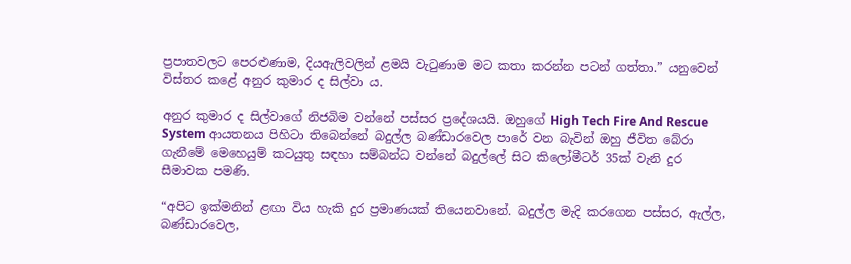ප්‍රපාතවලට පෙරළුණාම, දියඇලිවලින් ළමයි වැටුණාම මට කතා කරන්න පටන් ගත්තා.” යනුවෙන් විස්තර කළේ අනුර කුමාර ද සිල්වා ය.

අනුර කුමාර ද සිල්වාගේ නිජබිම වන්නේ පස්සර ප්‍රදේශයයි. ඔහුගේ High Tech Fire And Rescue System ආයතනය පිහිටා තිබෙන්නේ බදුල්ල බණ්ඩාරවෙල පාරේ වන බැවින් ඔහු ජීවිත බේරා ගැනීමේ මෙහෙයුම් කටයුතු සඳහා සම්බන්ධ වන්නේ බදුල්ලේ සිට කිලෝමීටර් 35ක් වැනි දුර සීමාවක පමණි.

“අපිට ඉක්මනින් ළඟා විය හැකි දුර ප්‍රමාණයක් තියෙනවානේ. බදුල්ල මැදි කරගෙන පස්සර, ඇල්ල, බණ්ඩාරවෙල,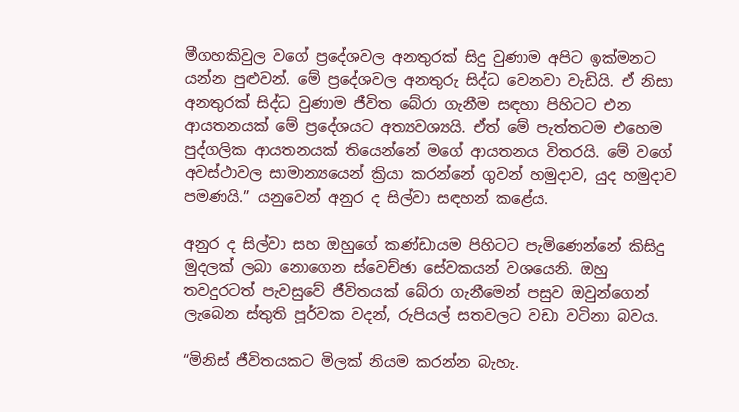මීගහකිවුල වගේ ප්‍රදේශවල අනතුරක් සිදු වුණාම අපිට ඉක්මනට යන්න පුළුවන්. මේ ප්‍රදේශවල අනතුරු සිද්ධ වෙනවා වැඩියි. ඒ නිසා අනතුරක් සිද්ධ වුණාම ජීවිත බේරා ගැනීම සඳහා පිහිටට එන ආයතනයක් මේ ප්‍රදේශයට අත්‍යවශ්‍යයි. ඒත් මේ පැත්තටම එහෙම පුද්ගලික ආයතනයක් තියෙන්නේ මගේ ආයතනය විතරයි. මේ වගේ අවස්ථාවල සාමාන්‍යයෙන් ක්‍රියා කරන්නේ ගුවන් හමුදාව, යුද හමුදාව පමණයි.” යනුවෙන් අනුර ද සිල්වා සඳහන් කළේය.

අනුර ද සිල්වා සහ ඔහුගේ කණ්ඩායම පිහිටට පැමිණෙන්නේ කිසිදු මුදලක් ලබා නොගෙන ස්වෙච්ඡා සේවකයන් වශයෙනි. ඔහු තවදුරටත් පැවසුවේ ජීවිතයක් බේරා ගැනීමෙන් පසුව ඔවුන්ගෙන් ලැබෙන ස්තුති පූර්වක වදන්, රුපියල් සතවලට වඩා වටිනා බවය.

“මිනිස් ජීවිතයකට මිලක් නියම කරන්න බැහැ.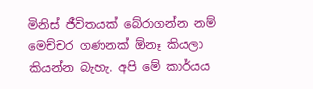මිනිස් ජීවිතයක් බේරාගන්න නම් මෙච්චර ගණනක් ඕනෑ කියලා කියන්න බැහැ. අපි මේ කාර්යය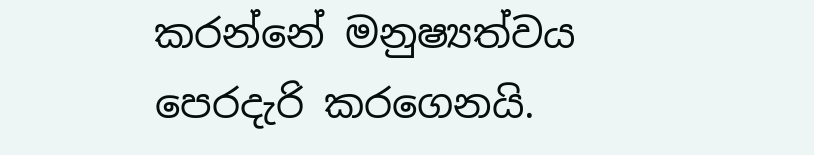කරන්නේ මනුෂ්‍යත්වය පෙරදැරි කරගෙනයි.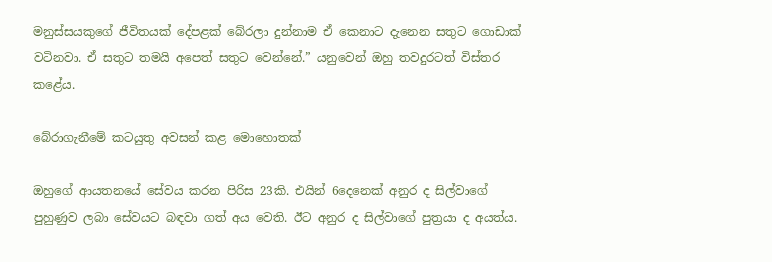මනුස්සයකුගේ ජීවිතයක් දේපළක් බේරලා දුන්නාම ඒ කෙනාට දැනෙන සතුට ගොඩාක් වටිනවා. ඒ සතුට තමයි අපෙත් සතුට වෙන්නේ.” යනුවෙන් ඔහු තවදුරටත් විස්තර කළේය.

බේරාගැනීමේ කටයුතු අවසන් කළ මොහොතක්

ඔහුගේ ආයතනයේ සේවය කරන පිරිස 23කි. එයින් 6දෙනෙක් අනුර ද සිල්වාගේ පුහුණුව ලබා සේවයට බඳවා ගත් අය වෙති. ඊට අනුර ද සිල්වාගේ පුත්‍රයා ද අයත්ය.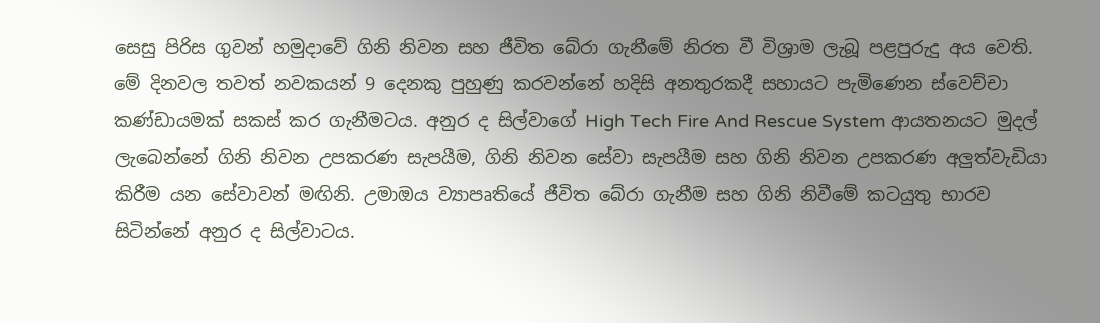සෙසු පිරිස ගුවන් හමුදාවේ ගිනි නිවන සහ ජීවිත බේරා ගැනීමේ නිරත වී විශ්‍රාම ලැබූ පළපුරුදු අය වෙති. මේ දිනවල තවත් නවකයන් 9 දෙනකු පුහුණු කරවන්නේ හදිසි අනතුරකදී සහායට පැමිණෙන ස්වෙච්චා කණ්ඩායමක් සකස් කර ගැනීමටය. අනුර ද සිල්වාගේ High Tech Fire And Rescue System ආයතනයට මුදල් ලැබෙන්නේ ගිනි නිවන උපකරණ සැපයීම, ගිනි නිවන සේවා සැපයීම සහ ගිනි නිවන උපකරණ අලුත්වැඩියා කිරීම යන සේවාවන් මඟිනි. උමාඔය ව්‍යාපෘතියේ ජීවිත බේරා ගැනීම සහ ගිනි නිවීමේ කටයුතු භාරව සිටින්නේ අනුර ද සිල්වාටය.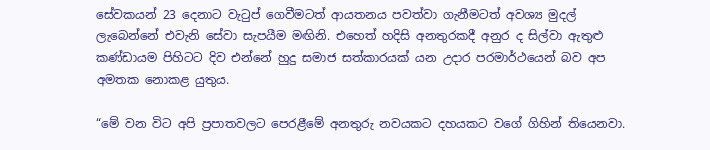සේවකයන් 23 දෙනාට වැටුප් ගෙවීමටත් ආයතනය පවත්වා ගැනීමටත් අවශ්‍ය මුදල් ලැබෙන්නේ එවැනි සේවා සැපයීම මඟිනි. එහෙත් හදිසි අනතුරකදී අනුර ද සිල්වා ඇතුළු කණ්ඩායම පිහිටට දිව එන්නේ හුදු සමාජ සත්කාරයක් යන උදාර පරමාර්ථයෙන් බව අප අමතක නොකළ යුතුය.

“මේ වන විට අපි ප්‍රපාතවලට පෙරළීමේ අනතුරු නවයකට දහයකට වගේ ගිහින් තියෙනවා.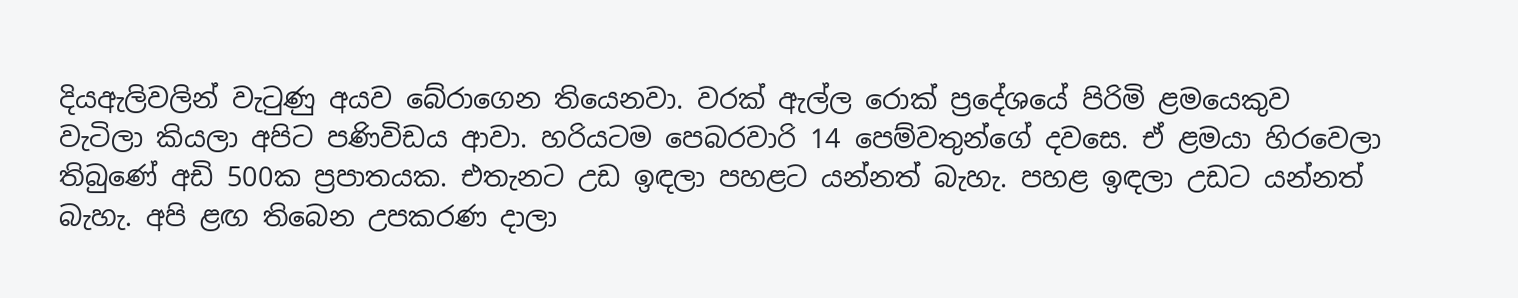දියඇලිවලින් වැටුණු අයව බේරාගෙන තියෙනවා. වරක් ඇල්ල රොක් ප්‍රදේශයේ පිරිමි ළමයෙකුව වැටිලා කියලා අපිට පණිවිඩය ආවා. හරියටම පෙබරවාරි 14 පෙම්වතුන්ගේ දවසෙ. ඒ ළමයා හිරවෙලා තිබුණේ අඩි 500ක ප්‍රපාතයක. එතැනට උඩ ඉඳලා පහළට යන්නත් බැහැ. පහළ ඉඳලා උඩට යන්නත් බැහැ. අපි ළඟ තිබෙන උපකරණ දාලා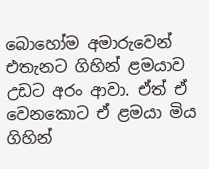බොහෝම අමාරුවෙන් එතැනට ගිහින් ළමයාව උඩට අරං ආවා. ඒත් ඒ වෙනකොට ඒ ළමයා මිය ගිහින්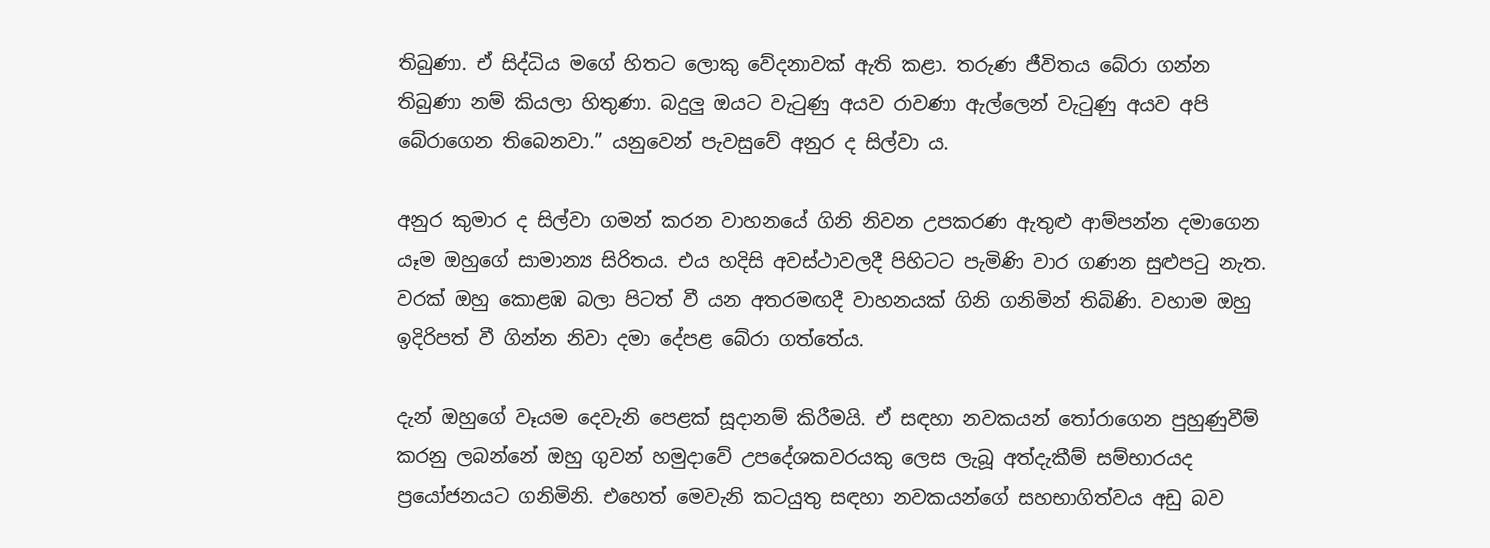තිබුණා. ඒ සිද්ධිය මගේ හිතට ලොකු වේදනාවක් ‍ඇති කළා. තරුණ ජීවිතය බේරා ගන්න තිබුණා නම් කියලා හිතුණා. බදුලු ඔයට වැටුණු අයව රාවණා ඇල්ලෙන් වැටුණු අයව අපි බේරාගෙන තිබෙනවා.” යනුවෙන් පැවසුවේ අනුර ද සිල්වා ය.

අනුර කුමාර ද සිල්වා ගමන් කරන වාහනයේ ගිනි නිවන උපකරණ ඇතුළු ආම්පන්න දමාගෙන යෑම ඔහුගේ සාමාන්‍ය සිරිතය. එය හදිසි අවස්ථාවලදී පිහිටට පැමිණි වාර ගණන සුළුපටු නැත. වරක් ඔහු කොළඹ බලා පිටත් වී යන අතරමඟදී වාහනයක් ගිනි ගනිමින් තිබිණි. වහාම ඔහු ඉදිරිපත් වී ගින්න නිවා දමා දේපළ බේරා ගත්තේය.

දැන් ඔහුගේ වෑයම දෙවැනි පෙළක් සූදානම් කිරීමයි. ඒ සඳහා නවකයන් තෝරාගෙන පුහුණුවීම් කරනු ලබන්නේ ඔහු ගුවන් හමුදාවේ උපදේශකවරයකු ලෙස ලැබූ අත්දැකීම් සම්භාරයද ප්‍රයෝජනයට ගනිමිනි. එහෙත් මෙවැනි කටයුතු සඳහා නවකයන්ගේ සහභාගිත්වය අඩු බව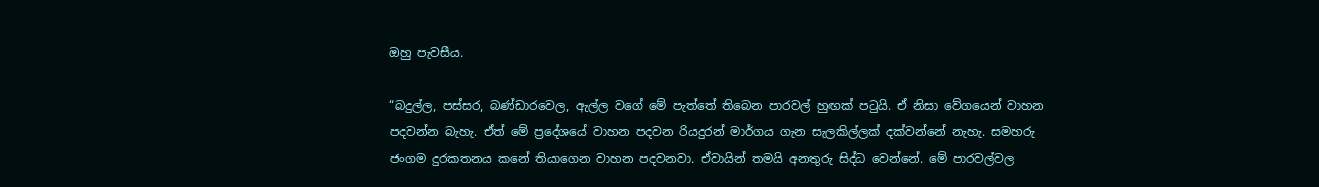ඔහු පැවසීය.

“බදුල්ල, පස්සර, බණ්ඩාරවෙල, ඇල්ල වගේ මේ පැත්තේ තිබෙන පාරවල් හුඟක් පටුයි. ඒ නිසා වේගයෙන් වාහන පදවන්න බැහැ. ඒත් මේ ප්‍රදේශයේ වාහන පදවන රියදුරන් මාර්ගය ගැන සැලකිල්ලක් දක්වන්නේ නැහැ. සමහරු ජංගම දුරකතනය කනේ තියාගෙන වාහන පදවනවා. ඒවායින් තමයි අනතුරු සිද්ධ වෙන්නේ. මේ පාරවල්වල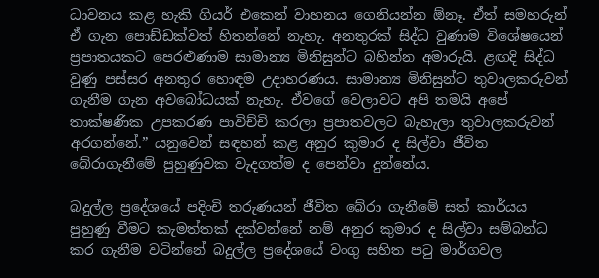ධාවනය කළ හැකි ගියර් එකෙන් වාහනය ගෙනියන්න ඕනෑ. ඒත් සමහරුන් ඒ ගැන පොඩ්ඩක්වත් හිතන්නේ නැහැ. අනතුරක් සිද්ධ වුණාම විශේෂයෙන් ප්‍රපාතයකට පෙරළුණාම සාමාන්‍ය මිනිසුන්ට බහින්න අමාරුයි. ළඟදි සිද්ධ වුණු පස්සර අනතුර හොඳම උදාහරණය. සාමාන්‍ය මිනිසුන්ට තුවාලකරුවන් ගැනීම ගැන අවබෝධයක් නැහැ. ඒවගේ වෙලාවට අපි තමයි අපේ තාක්ෂණික උපකරණ පාවිච්චි කරලා ප්‍රපාතවලට බැහැලා තුවාලකරුවන් අරගන්නේ.” යනුවෙන් සඳහන් කළ අනුර කුමාර ද සිල්වා ජීවිත බේරාගැනීමේ පුහුණුවක වැදගත්ම ද පෙන්වා දුන්නේය.

බදුල්ල ප්‍රදේශයේ පදිංචි තරුණයන් ජීවිත බේරා ගැනීමේ සත් කාර්යය පුහුණු වීමට කැමත්තක් දක්වන්නේ නම් අනුර කුමාර ද සිල්වා සම්බන්ධ කර ගැනීම වටින්නේ බදුල්ල ප්‍රදේශයේ වංගු සහිත පටු මාර්ගවල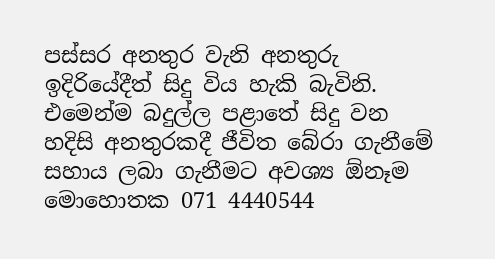පස්සර අනතුර වැනි අනතුරු ඉදිරියේදීත් සිදු විය හැකි බැවිනි. එමෙන්ම බදුල්ල පළාතේ සිදු වන හදිසි අනතුරකදී ජීවිත බේරා ගැනීමේ සහාය ලබා ගැනීමට අවශ්‍ය ඕනෑම මොහොතක 071 4440544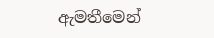ඇමතීමෙන්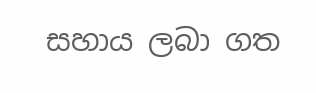සහාය ලබා ගත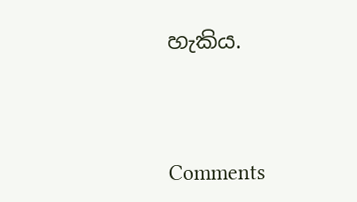හැකිය.



Comments